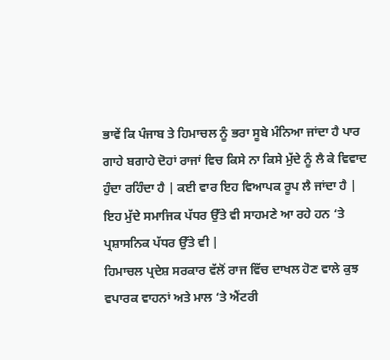ਭਾਵੇਂ ਕਿ ਪੰਜਾਬ ਤੇ ਹਿਮਾਚਲ ਨੂੰ ਭਰਾ ਸੂਬੇ ਮੰਨਿਆ ਜਾਂਦਾ ਹੈ ਪਾਰ ਗਾਹੇ ਬਗਾਹੇ ਦੋਹਾਂ ਰਾਜਾਂ ਵਿਚ ਕਿਸੇ ਨਾ ਕਿਸੇ ਮੁੱਦੇ ਨੂੰ ਲੈ ਕੇ ਵਿਵਾਦ ਹੁੰਦਾ ਰਹਿੰਦਾ ਹੈ | ਕਈ ਵਾਰ ਇਹ ਵਿਆਪਕ ਰੂਪ ਲੈ ਜਾਂਦਾ ਹੈ | ਇਹ ਮੁੱਦੇ ਸਮਾਜਿਕ ਪੱਧਰ ਉੱਤੇ ਵੀ ਸਾਹਮਣੇ ਆ ਰਹੇ ਹਨ ‘ਤੇ ਪ੍ਰਸ਼ਾਸਨਿਕ ਪੱਧਰ ਉੱਤੇ ਵੀ |
ਹਿਮਾਚਲ ਪ੍ਰਦੇਸ਼ ਸਰਕਾਰ ਵੱਲੋਂ ਰਾਜ ਵਿੱਚ ਦਾਖਲ ਹੋਣ ਵਾਲੇ ਕੁਝ ਵਪਾਰਕ ਵਾਹਨਾਂ ਅਤੇ ਮਾਲ ‘ਤੇ ਐਂਟਰੀ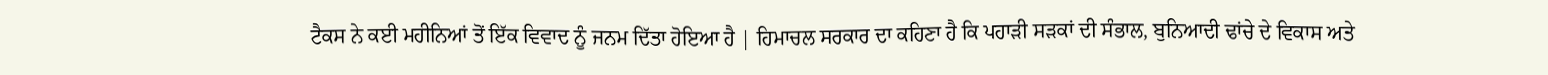ਟੈਕਸ ਨੇ ਕਈ ਮਹੀਨਿਆਂ ਤੋਂ ਇੱਕ ਵਿਵਾਦ ਨੂੰ ਜਨਮ ਦਿੱਤਾ ਹੋਇਆ ਹੈ | ਹਿਮਾਚਲ ਸਰਕਾਰ ਦਾ ਕਹਿਣਾ ਹੈ ਕਿ ਪਹਾੜੀ ਸੜਕਾਂ ਦੀ ਸੰਭਾਲ, ਬੁਨਿਆਦੀ ਢਾਂਚੇ ਦੇ ਵਿਕਾਸ ਅਤੇ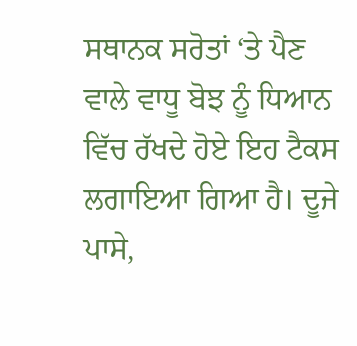ਸਥਾਨਕ ਸਰੋਤਾਂ ‘ਤੇ ਪੈਣ ਵਾਲੇ ਵਾਧੂ ਬੋਝ ਨੂੰ ਧਿਆਨ ਵਿੱਚ ਰੱਖਦੇ ਹੋਏ ਇਹ ਟੈਕਸ ਲਗਾਇਆ ਗਿਆ ਹੈ। ਦੂਜੇ ਪਾਸੇ,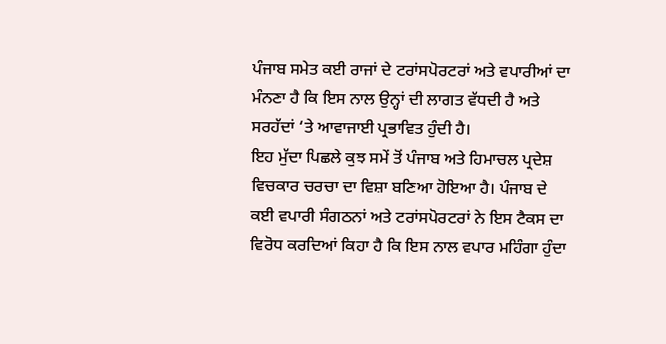ਪੰਜਾਬ ਸਮੇਤ ਕਈ ਰਾਜਾਂ ਦੇ ਟਰਾਂਸਪੋਰਟਰਾਂ ਅਤੇ ਵਪਾਰੀਆਂ ਦਾ ਮੰਨਣਾ ਹੈ ਕਿ ਇਸ ਨਾਲ ਉਨ੍ਹਾਂ ਦੀ ਲਾਗਤ ਵੱਧਦੀ ਹੈ ਅਤੇ ਸਰਹੱਦਾਂ ‘ਤੇ ਆਵਾਜਾਈ ਪ੍ਰਭਾਵਿਤ ਹੁੰਦੀ ਹੈ।
ਇਹ ਮੁੱਦਾ ਪਿਛਲੇ ਕੁਝ ਸਮੇਂ ਤੋਂ ਪੰਜਾਬ ਅਤੇ ਹਿਮਾਚਲ ਪ੍ਰਦੇਸ਼ ਵਿਚਕਾਰ ਚਰਚਾ ਦਾ ਵਿਸ਼ਾ ਬਣਿਆ ਹੋਇਆ ਹੈ। ਪੰਜਾਬ ਦੇ ਕਈ ਵਪਾਰੀ ਸੰਗਠਨਾਂ ਅਤੇ ਟਰਾਂਸਪੋਰਟਰਾਂ ਨੇ ਇਸ ਟੈਕਸ ਦਾ ਵਿਰੋਧ ਕਰਦਿਆਂ ਕਿਹਾ ਹੈ ਕਿ ਇਸ ਨਾਲ ਵਪਾਰ ਮਹਿੰਗਾ ਹੁੰਦਾ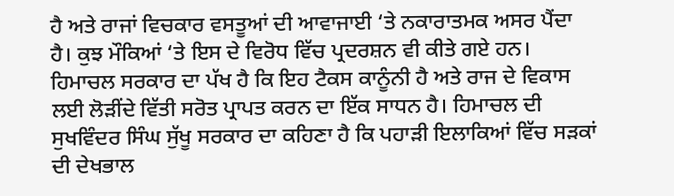ਹੈ ਅਤੇ ਰਾਜਾਂ ਵਿਚਕਾਰ ਵਸਤੂਆਂ ਦੀ ਆਵਾਜਾਈ ‘ਤੇ ਨਕਾਰਾਤਮਕ ਅਸਰ ਪੈਂਦਾ ਹੈ। ਕੁਝ ਮੌਕਿਆਂ ‘ਤੇ ਇਸ ਦੇ ਵਿਰੋਧ ਵਿੱਚ ਪ੍ਰਦਰਸ਼ਨ ਵੀ ਕੀਤੇ ਗਏ ਹਨ।
ਹਿਮਾਚਲ ਸਰਕਾਰ ਦਾ ਪੱਖ ਹੈ ਕਿ ਇਹ ਟੈਕਸ ਕਾਨੂੰਨੀ ਹੈ ਅਤੇ ਰਾਜ ਦੇ ਵਿਕਾਸ ਲਈ ਲੋੜੀਂਦੇ ਵਿੱਤੀ ਸਰੋਤ ਪ੍ਰਾਪਤ ਕਰਨ ਦਾ ਇੱਕ ਸਾਧਨ ਹੈ। ਹਿਮਾਚਲ ਦੀ ਸੁਖਵਿੰਦਰ ਸਿੰਘ ਸੁੱਖੂ ਸਰਕਾਰ ਦਾ ਕਹਿਣਾ ਹੈ ਕਿ ਪਹਾੜੀ ਇਲਾਕਿਆਂ ਵਿੱਚ ਸੜਕਾਂ ਦੀ ਦੇਖਭਾਲ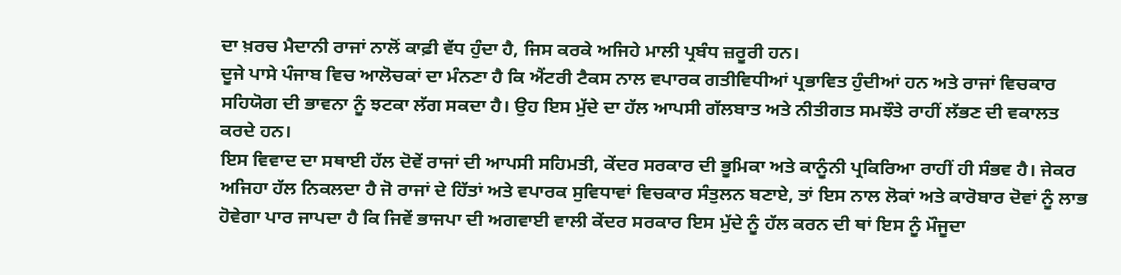ਦਾ ਖ਼ਰਚ ਮੈਦਾਨੀ ਰਾਜਾਂ ਨਾਲੋਂ ਕਾਫ਼ੀ ਵੱਧ ਹੁੰਦਾ ਹੈ, ਜਿਸ ਕਰਕੇ ਅਜਿਹੇ ਮਾਲੀ ਪ੍ਰਬੰਧ ਜ਼ਰੂਰੀ ਹਨ।
ਦੂਜੇ ਪਾਸੇ ਪੰਜਾਬ ਵਿਚ ਆਲੋਚਕਾਂ ਦਾ ਮੰਨਣਾ ਹੈ ਕਿ ਐਂਟਰੀ ਟੈਕਸ ਨਾਲ ਵਪਾਰਕ ਗਤੀਵਿਧੀਆਂ ਪ੍ਰਭਾਵਿਤ ਹੁੰਦੀਆਂ ਹਨ ਅਤੇ ਰਾਜਾਂ ਵਿਚਕਾਰ ਸਹਿਯੋਗ ਦੀ ਭਾਵਨਾ ਨੂੰ ਝਟਕਾ ਲੱਗ ਸਕਦਾ ਹੈ। ਉਹ ਇਸ ਮੁੱਦੇ ਦਾ ਹੱਲ ਆਪਸੀ ਗੱਲਬਾਤ ਅਤੇ ਨੀਤੀਗਤ ਸਮਝੌਤੇ ਰਾਹੀਂ ਲੱਭਣ ਦੀ ਵਕਾਲਤ ਕਰਦੇ ਹਨ।
ਇਸ ਵਿਵਾਦ ਦਾ ਸਥਾਈ ਹੱਲ ਦੋਵੇਂ ਰਾਜਾਂ ਦੀ ਆਪਸੀ ਸਹਿਮਤੀ, ਕੇਂਦਰ ਸਰਕਾਰ ਦੀ ਭੂਮਿਕਾ ਅਤੇ ਕਾਨੂੰਨੀ ਪ੍ਰਕਿਰਿਆ ਰਾਹੀਂ ਹੀ ਸੰਭਵ ਹੈ। ਜੇਕਰ ਅਜਿਹਾ ਹੱਲ ਨਿਕਲਦਾ ਹੈ ਜੋ ਰਾਜਾਂ ਦੇ ਹਿੱਤਾਂ ਅਤੇ ਵਪਾਰਕ ਸੁਵਿਧਾਵਾਂ ਵਿਚਕਾਰ ਸੰਤੁਲਨ ਬਣਾਏ, ਤਾਂ ਇਸ ਨਾਲ ਲੋਕਾਂ ਅਤੇ ਕਾਰੋਬਾਰ ਦੋਵਾਂ ਨੂੰ ਲਾਭ ਹੋਵੇਗਾ ਪਾਰ ਜਾਪਦਾ ਹੈ ਕਿ ਜਿਵੇਂ ਭਾਜਪਾ ਦੀ ਅਗਵਾਈ ਵਾਲੀ ਕੇਂਦਰ ਸਰਕਾਰ ਇਸ ਮੁੱਦੇ ਨੂੰ ਹੱਲ ਕਰਨ ਦੀ ਥਾਂ ਇਸ ਨੂੰ ਮੌਜੂਦਾ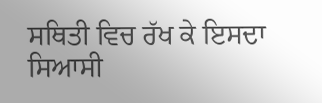ਸਥਿਤੀ ਵਿਚ ਰੱਖ ਕੇ ਇਸਦਾ ਸਿਆਸੀ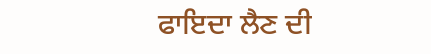ਫਾਇਦਾ ਲੈਣ ਦੀ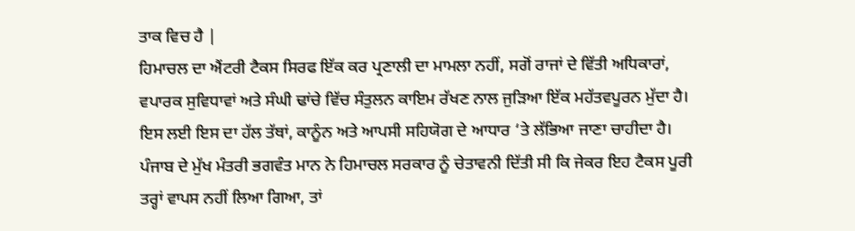ਤਾਕ ਵਿਚ ਹੈ |
ਹਿਮਾਚਲ ਦਾ ਐਂਟਰੀ ਟੈਕਸ ਸਿਰਫ ਇੱਕ ਕਰ ਪ੍ਰਣਾਲੀ ਦਾ ਮਾਮਲਾ ਨਹੀਂ, ਸਗੋਂ ਰਾਜਾਂ ਦੇ ਵਿੱਤੀ ਅਧਿਕਾਰਾਂ, ਵਪਾਰਕ ਸੁਵਿਧਾਵਾਂ ਅਤੇ ਸੰਘੀ ਢਾਂਚੇ ਵਿੱਚ ਸੰਤੁਲਨ ਕਾਇਮ ਰੱਖਣ ਨਾਲ ਜੁੜਿਆ ਇੱਕ ਮਹੱਤਵਪੂਰਨ ਮੁੱਦਾ ਹੈ। ਇਸ ਲਈ ਇਸ ਦਾ ਹੱਲ ਤੱਥਾਂ, ਕਾਨੂੰਨ ਅਤੇ ਆਪਸੀ ਸਹਿਯੋਗ ਦੇ ਆਧਾਰ ‘ਤੇ ਲੱਭਿਆ ਜਾਣਾ ਚਾਹੀਦਾ ਹੈ।
ਪੰਜਾਬ ਦੇ ਮੁੱਖ ਮੰਤਰੀ ਭਗਵੰਤ ਮਾਨ ਨੇ ਹਿਮਾਚਲ ਸਰਕਾਰ ਨੂੰ ਚੇਤਾਵਨੀ ਦਿੱਤੀ ਸੀ ਕਿ ਜੇਕਰ ਇਹ ਟੈਕਸ ਪੂਰੀ ਤਰ੍ਹਾਂ ਵਾਪਸ ਨਹੀਂ ਲਿਆ ਗਿਆ, ਤਾਂ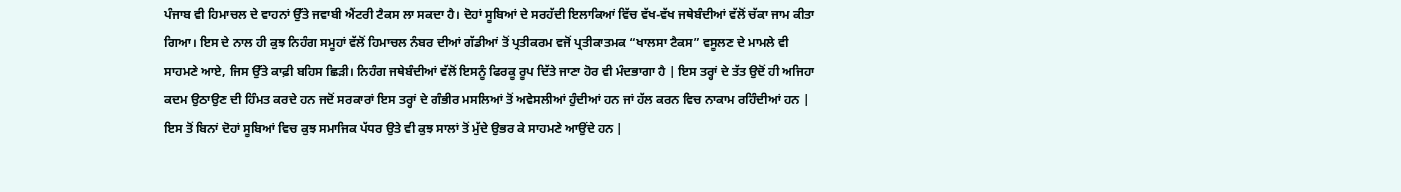ਪੰਜਾਬ ਵੀ ਹਿਮਾਚਲ ਦੇ ਵਾਹਨਾਂ ਉੱਤੇ ਜਵਾਬੀ ਐਂਟਰੀ ਟੈਕਸ ਲਾ ਸਕਦਾ ਹੈ। ਦੋਹਾਂ ਸੂਬਿਆਂ ਦੇ ਸਰਹੱਦੀ ਇਲਾਕਿਆਂ ਵਿੱਚ ਵੱਖ-ਵੱਖ ਜਥੇਬੰਦੀਆਂ ਵੱਲੋਂ ਚੱਕਾ ਜਾਮ ਕੀਤਾ ਗਿਆ। ਇਸ ਦੇ ਨਾਲ ਹੀ ਕੁਝ ਨਿਹੰਗ ਸਮੂਹਾਂ ਵੱਲੋਂ ਹਿਮਾਚਲ ਨੰਬਰ ਦੀਆਂ ਗੱਡੀਆਂ ਤੋਂ ਪ੍ਰਤੀਕਰਮ ਵਜੋਂ ਪ੍ਰਤੀਕਾਤਮਕ “ਖਾਲਸਾ ਟੈਕਸ” ਵਸੂਲਣ ਦੇ ਮਾਮਲੇ ਵੀ ਸਾਹਮਣੇ ਆਏ, ਜਿਸ ਉੱਤੇ ਕਾਫ਼ੀ ਬਹਿਸ ਛਿੜੀ। ਨਿਹੰਗ ਜਥੇਬੰਦੀਆਂ ਵੱਲੋਂ ਇਸਨੂੰ ਫਿਰਕੂ ਰੂਪ ਦਿੱਤੇ ਜਾਣਾ ਹੋਰ ਵੀ ਮੰਦਭਾਗਾ ਹੈ | ਇਸ ਤਰ੍ਹਾਂ ਦੇ ਤੱਤ ਉਦੋਂ ਹੀ ਅਜਿਹਾ ਕਦਮ ਉਠਾਉਣ ਦੀ ਹਿੰਮਤ ਕਰਦੇ ਹਨ ਜਦੋਂ ਸਰਕਾਰਾਂ ਇਸ ਤਰ੍ਹਾਂ ਦੇ ਗੰਭੀਰ ਮਸਲਿਆਂ ਤੋਂ ਅਵੇਸਲੀਆਂ ਹੁੰਦੀਆਂ ਹਨ ਜਾਂ ਹੱਲ ਕਰਨ ਵਿਚ ਨਾਕਾਮ ਰਹਿੰਦੀਆਂ ਹਨ |
ਇਸ ਤੋਂ ਬਿਨਾਂ ਦੋਹਾਂ ਸੂਬਿਆਂ ਵਿਚ ਕੁਝ ਸਮਾਜਿਕ ਪੱਧਰ ਉਤੇ ਵੀ ਕੁਝ ਸਾਲਾਂ ਤੋਂ ਮੁੱਦੇ ਉਭਰ ਕੇ ਸਾਹਮਣੇ ਆਉਂਦੇ ਹਨ |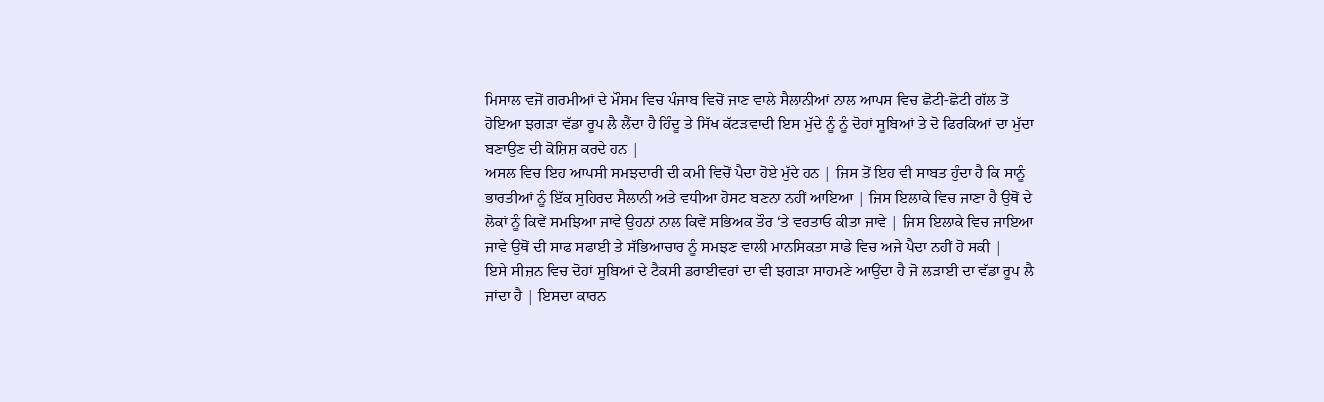ਮਿਸਾਲ ਵਜੋਂ ਗਰਮੀਆਂ ਦੇ ਮੌਸਮ ਵਿਚ ਪੰਜਾਬ ਵਿਚੋਂ ਜਾਣ ਵਾਲੇ ਸੈਲਾਨੀਆਂ ਨਾਲ ਆਪਸ ਵਿਚ ਛੋਟੀ-ਛੋਟੀ ਗੱਲ ਤੋਂ ਹੋਇਆ ਝਗੜਾ ਵੱਡਾ ਰੂਪ ਲੈ ਲੈਂਦਾ ਹੈ ਹਿੰਦੂ ਤੇ ਸਿੱਖ ਕੱਟੜਵਾਦੀ ਇਸ ਮੁੱਦੇ ਨੂੰ ਨੂੰ ਦੋਹਾਂ ਸੂਬਿਆਂ ਤੇ ਦੋ ਫਿਰਕਿਆਂ ਦਾ ਮੁੱਦਾ ਬਣਾਉਣ ਦੀ ਕੋਸ਼ਿਸ਼ ਕਰਦੇ ਹਨ |
ਅਸਲ ਵਿਚ ਇਹ ਆਪਸੀ ਸਮਝਦਾਰੀ ਦੀ ਕਮੀ ਵਿਚੋਂ ਪੈਦਾ ਹੋਏ ਮੁੱਦੇ ਹਨ | ਜਿਸ ਤੋਂ ਇਹ ਵੀ ਸਾਬਤ ਹੁੰਦਾ ਹੈ ਕਿ ਸਾਨੂੰ ਭਾਰਤੀਆਂ ਨੂੰ ਇੱਕ ਸੁਹਿਰਦ ਸੈਲਾਨੀ ਅਤੇ ਵਧੀਆ ਹੋਸਟ ਬਣਨਾ ਨਹੀਂ ਆਇਆ | ਜਿਸ ਇਲਾਕੇ ਵਿਚ ਜਾਣਾ ਹੈ ਉਥੋਂ ਦੇ ਲੋਕਾਂ ਨੂੰ ਕਿਵੇਂ ਸਮਝਿਆ ਜਾਵੇ ਉਹਨਾਂ ਨਾਲ ਕਿਵੇਂ ਸਭਿਅਕ ਤੌਰ ‘ਤੇ ਵਰਤਾਓ ਕੀਤਾ ਜਾਵੇ | ਜਿਸ ਇਲਾਕੇ ਵਿਚ ਜਾਇਆ ਜਾਵੇ ਉਥੋਂ ਦੀ ਸਾਫ ਸਫਾਈ ਤੇ ਸੱਭਿਆਚਾਰ ਨੂੰ ਸਮਝਣ ਵਾਲੀ ਮਾਨਸਿਕਤਾ ਸਾਡੇ ਵਿਚ ਅਜੇ ਪੈਦਾ ਨਹੀਂ ਹੋ ਸਕੀ |
ਇਸੇ ਸੀਜ਼ਨ ਵਿਚ ਦੋਹਾਂ ਸੂਬਿਆਂ ਦੇ ਟੈਕਸੀ ਡਰਾਈਵਰਾਂ ਦਾ ਵੀ ਝਗੜਾ ਸਾਹਮਣੇ ਆਉਂਦਾ ਹੈ ਜੋ ਲੜਾਈ ਦਾ ਵੱਡਾ ਰੂਪ ਲੈ ਜਾਂਦਾ ਹੈ | ਇਸਦਾ ਕਾਰਨ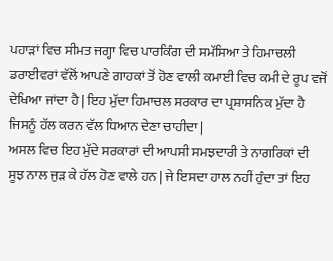ਪਹਾੜਾਂ ਵਿਚ ਸੀਮਤ ਜਗ੍ਹਾ ਵਿਚ ਪਾਰਕਿੰਗ ਦੀ ਸਮੱਸਿਆ ਤੇ ਹਿਮਾਚਲੀ ਡਰਾਈਵਰਾਂ ਵੱਲੋਂ ਆਪਣੇ ਗਾਹਕਾਂ ਤੋਂ ਹੋਣ ਵਾਲੀ ਕਮਾਈ ਵਿਚ ਕਮੀ ਦੇ ਰੂਪ ਵਜੋਂ ਦੇਖਿਆ ਜਾਂਦਾ ਹੈ | ਇਹ ਮੁੱਦਾ ਹਿਮਾਚਲ ਸਰਕਾਰ ਦਾ ਪ੍ਰਸ਼ਾਸਨਿਕ ਮੁੱਦਾ ਹੈ ਜਿਸਨੂੰ ਹੱਲ ਕਰਨ ਵੱਲ ਧਿਆਨ ਦੇਣਾ ਚਾਹੀਦਾ |
ਅਸਲ ਵਿਚ ਇਹ ਮੁੱਦੇ ਸਰਕਾਰਾਂ ਦੀ ਆਪਸੀ ਸਮਝਦਾਰੀ ਤੇ ਨਾਗਰਿਕਾਂ ਦੀ ਸੂਝ ਨਾਲ ਜੁੜ ਕੇ ਹੱਲ ਹੋਣ ਵਾਲੇ ਹਨ | ਜੇ ਇਸਦਾ ਹਾਲ ਨਹੀਂ ਹੁੰਦਾ ਤਾਂ ਇਹ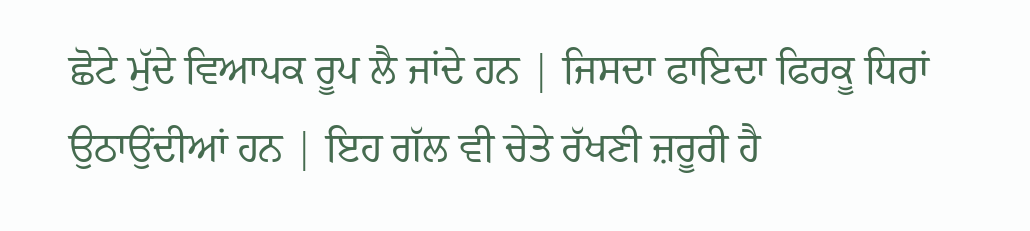ਛੋਟੇ ਮੁੱਦੇ ਵਿਆਪਕ ਰੂਪ ਲੈ ਜਾਂਦੇ ਹਨ | ਜਿਸਦਾ ਫਾਇਦਾ ਫਿਰਕੂ ਧਿਰਾਂ ਉਠਾਉਂਦੀਆਂ ਹਨ | ਇਹ ਗੱਲ ਵੀ ਚੇਤੇ ਰੱਖਣੀ ਜ਼ਰੂਰੀ ਹੈ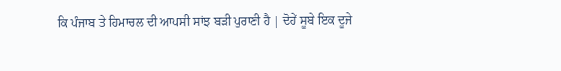ਕਿ ਪੰਜਾਬ ਤੇ ਹਿਮਾਚਲ ਦੀ ਆਪਸੀ ਸਾਂਝ ਬੜੀ ਪੁਰਾਣੀ ਹੈ | ਦੋਹੇਂ ਸੂਬੇ ਇਕ ਦੂਜੇ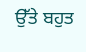ਉੱਤੇ ਬਹੁਤ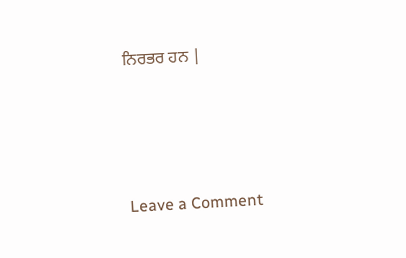ਨਿਰਭਰ ਹਨ |




Leave a Comment